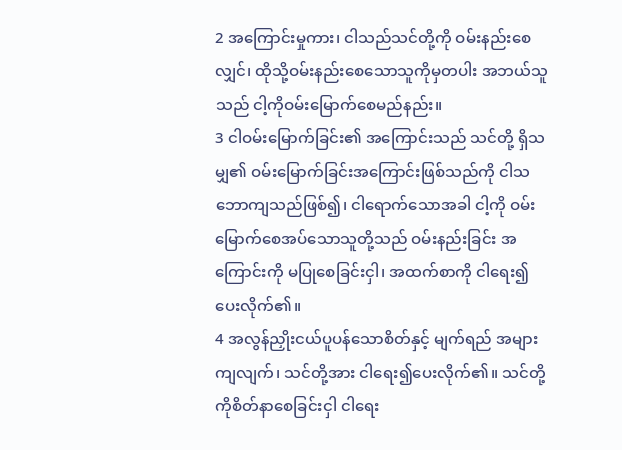2 အကြောင်းမှုကား၊ ငါသည်သင်တို့ကို ဝမ်းနည်းစေလျှင်၊ ထိုသို့ဝမ်းနည်းစေသောသူကိုမှတပါး အဘယ်သူ သည် ငါ့ကိုဝမ်းမြောက်စေမည်နည်း။
3 ငါဝမ်းမြောက်ခြင်း၏ အကြောင်းသည် သင်တို့ ရှိသမျှ၏ ဝမ်းမြောက်ခြင်းအကြောင်းဖြစ်သည်ကို ငါသဘောကျသည်ဖြစ်၍၊ ငါရောက်သောအခါ ငါ့ကို ဝမ်းမြောက်စေအပ်သောသူတို့သည် ဝမ်းနည်းခြင်း အကြောင်းကို မပြုစေခြင်းငှါ၊ အထက်စာကို ငါရေး၍ ပေးလိုက်၏။
4 အလွန်ညှိုးငယ်ပူပန်သောစိတ်နှင့် မျက်ရည် အများကျလျက်၊ သင်တို့အား ငါရေး၍ပေးလိုက်၏။ သင်တို့ကိုစိတ်နာစေခြင်းငှါ ငါရေး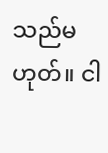သည်မဟုတ်။ ငါ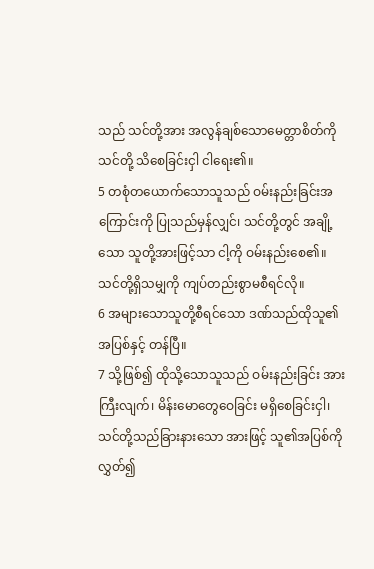သည် သင်တို့အား အလွန်ချစ်သောမေတ္တာစိတ်ကို သင်တို့ သိစေခြင်းငှါ ငါရေး၏။
5 တစုံတယောက်သောသူသည် ဝမ်းနည်းခြင်းအကြောင်းကို ပြုသည်မှန်လျှင်၊ သင်တို့တွင် အချို့သော သူတို့အားဖြင့်သာ ငါ့ကို ဝမ်းနည်းစေ၏။ သင်တို့ရှိသမျှကို ကျပ်တည်းစွာမစီရင်လို။
6 အများသောသူတို့စီရင်သော ဒဏ်သည်ထိုသူ၏ အပြစ်နှင့် တန်ပြီ။
7 သို့ဖြစ်၍ ထိုသို့သောသူသည် ဝမ်းနည်းခြင်း အားကြီးလျက်၊ မိန်းမောတွေဝေခြင်း မရှိစေခြင်းငှါ၊ သင်တို့သည်ခြားနားသော အားဖြင့် သူ၏အပြစ်ကို လွှတ်၍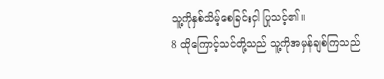သူ့ကိုနှစ်သိမ့်စေခြင်းငှါ ပြုသင့်၏။
8 ထိုကြောင့်သင်တို့သည် သူ့ကိုအမှန်ချစ်ကြသည်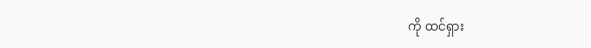ကို ထင်ရှား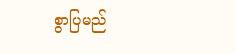စွာပြမည်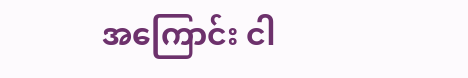အကြောင်း ငါ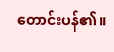တောင်းပန်၏။